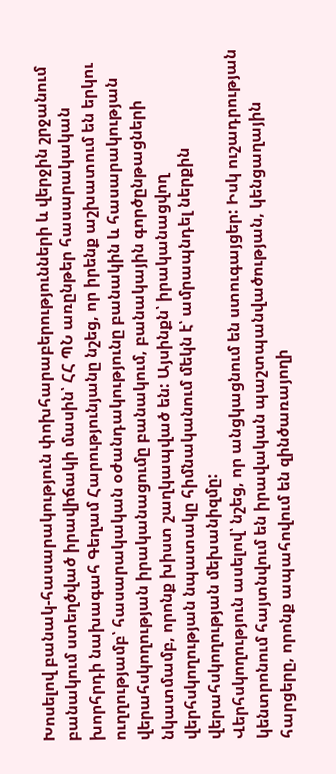Խոսելով բանակ-հասարակություն փոխհարաբերությունների և վերջին շրջանում բանակում ստեղծված իրավիճակի մասին՝ ՀՀ ՊՆ առընթեր հասարակական խորհրդի նախագահ Գեղամ Հարությունյանը նշեց, որ իրենք աշխատում են երկու ուղղությամբ՝ հասարակական օժանդակությունը բանակին և հասարակության վերահսկողության իրականացումը բանակում, բանակային գործընթացների նկատմամբ, որոնք խիստ շաղկապված են: Այսինքն՝ իրականացվող վերհսկողության նպատակը հիմնականում մեկն է՝ ամրապնդել ներքին վերահսկողության մեխանիզմը:
Վերհսկողություն ասելով՝ նշեց, որ անցկացնում են ստուգայցեր: Իսկ ուշադրության կենտրոնում հայտնվում են իրավական պաշտպանվածության, կենցաղային հարցերը, որոնք ապահովում են զինծառայողի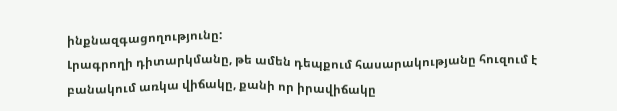ինքնազգացողությունը:
Լրագրողի դիտարկմանը, թե ամեն դեպքում հասարակությանը հուզում է բանակում առկա վիճակը, քանի որ իրավիճակը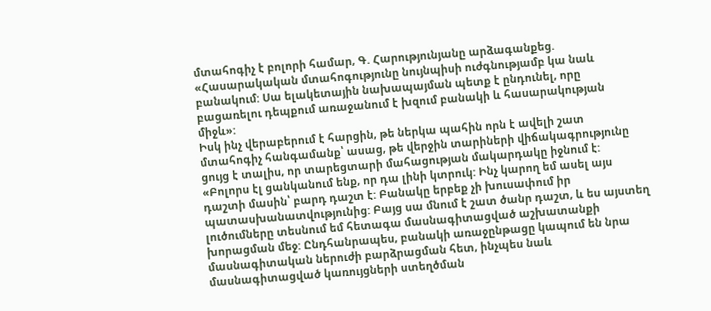մտահոգիչ է բոլորի համար, Գ. Հարությունյանը արձագանքեց. «Հասարակական մտահոգությունը նույնպիսի ուժգնությամբ կա նաև բանակում: Սա ելակետային նախապայման պետք է ընդունել, որը բացառելու դեպքում առաջանում է խզում բանակի և հասարակության միջև»:
Իսկ ինչ վերաբերում է հարցին, թե ներկա պահին որն է ավելի շատ մտահոգիչ հանգամանք՝ ասաց, թե վերջին տարիների վիճակագրությունը ցույց է տալիս, որ տարեցտարի մահացության մակարդակը իջնում է: «Բոլորս էլ ցանկանում ենք, որ դա լինի կտրուկ: Ինչ կարող եմ ասել այս դաշտի մասին՝ բարդ դաշտ է: Բանակը երբեք չի խուսափում իր պատասխանատվությունից: Բայց սա մնում է շատ ծանր դաշտ, և ես այստեղ լուծումները տեսնում եմ հետագա մասնագիտացված աշխատանքի խորացման մեջ: Ընդհանրապես, բանակի առաջընթացը կապում են նրա մասնագիտական ներուժի բարձրացման հետ, ինչպես նաև մասնագիտացված կառույցների ստեղծման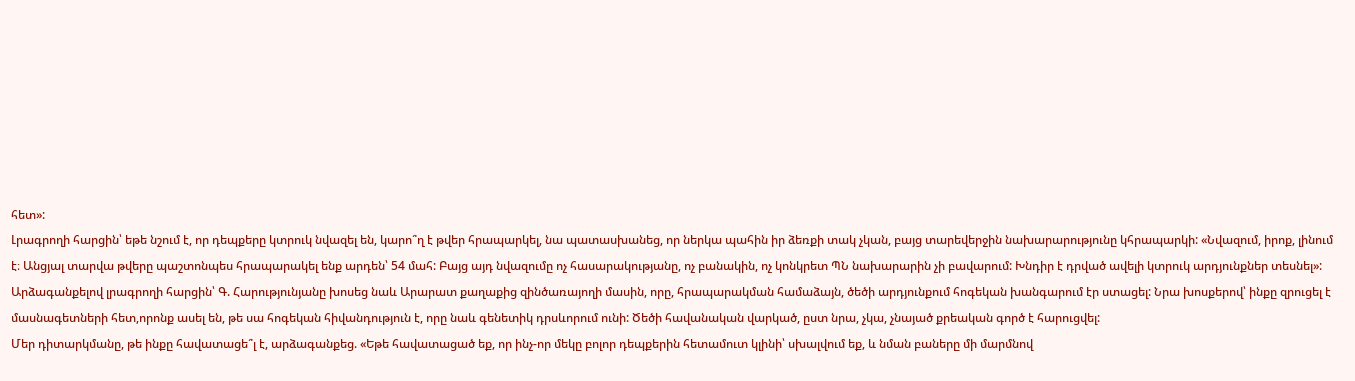հետ»:
Լրագրողի հարցին՝ եթե նշում է, որ դեպքերը կտրուկ նվազել են, կարո՞ղ է թվեր հրապարկել, նա պատասխանեց, որ ներկա պահին իր ձեռքի տակ չկան, բայց տարեվերջին նախարարությունը կհրապարկի: «Նվազում, իրոք, լինում է։ Անցյալ տարվա թվերը պաշտոնպես հրապարակել ենք արդեն՝ 54 մահ: Բայց այդ նվազումը ոչ հասարակությանը, ոչ բանակին, ոչ կոնկրետ ՊՆ նախարարին չի բավարում: Խնդիր է դրված ավելի կտրուկ արդյունքներ տեսնել»:
Արձագանքելով լրագրողի հարցին՝ Գ. Հարությունյանը խոսեց նաև Արարատ քաղաքից զինծառայողի մասին, որը, հրապարակման համաձայն, ծեծի արդյունքում հոգեկան խանգարում էր ստացել: Նրա խոսքերով՝ ինքը զրուցել է մասնագետների հետ,որոնք ասել են, թե սա հոգեկան հիվանդություն է, որը նաև գենետիկ դրսևորում ունի: Ծեծի հավանական վարկած, ըստ նրա, չկա, չնայած քրեական գործ է հարուցվել:
Մեր դիտարկմանը, թե ինքը հավատացե՞լ է, արձագանքեց. «Եթե հավատացած եք, որ ինչ-որ մեկը բոլոր դեպքերին հետամուտ կլինի՝ սխալվում եք, և նման բաները մի մարմնով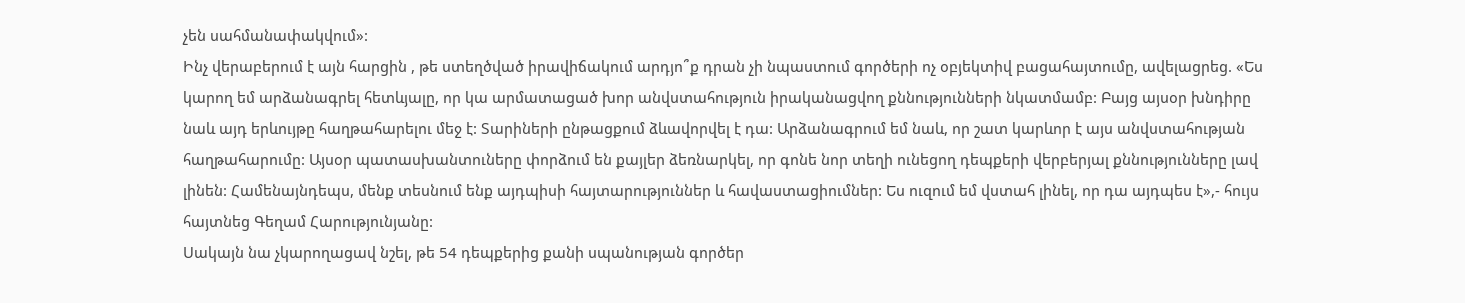չեն սահմանափակվում»:
Ինչ վերաբերում է այն հարցին , թե ստեղծված իրավիճակում արդյո՞ք դրան չի նպաստում գործերի ոչ օբյեկտիվ բացահայտումը, ավելացրեց. «Ես կարող եմ արձանագրել հետևյալը, որ կա արմատացած խոր անվստահություն իրականացվող քննությունների նկատմամբ: Բայց այսօր խնդիրը նաև այդ երևույթը հաղթահարելու մեջ է: Տարիների ընթացքում ձևավորվել է դա: Արձանագրում եմ նաև, որ շատ կարևոր է այս անվստահության հաղթահարումը: Այսօր պատասխանտուները փորձում են քայլեր ձեռնարկել, որ գոնե նոր տեղի ունեցող դեպքերի վերբերյալ քննությունները լավ լինեն: Համենայնդեպս, մենք տեսնում ենք այդպիսի հայտարություններ և հավաստացիումներ: Ես ուզում եմ վստահ լինել, որ դա այդպես է»,- հույս հայտնեց Գեղամ Հարությունյանը:
Սակայն նա չկարողացավ նշել, թե 54 դեպքերից քանի սպանության գործեր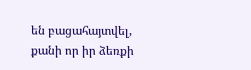են բացահայտվել, քանի որ իր ձեռքի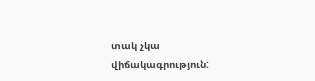տակ չկա վիճակագրություն: